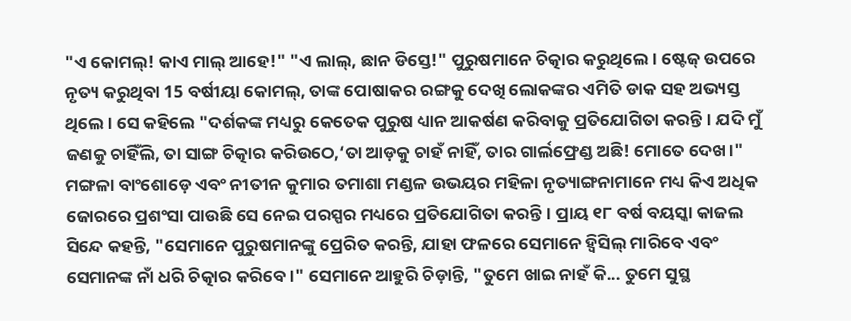"ଏ କୋମଲ୍! କାଏ ମାଲ୍ ଆହେ!" "ଏ ଲାଲ୍, ଛାନ ଡିସ୍ତେ!" ପୁରୁଷମାନେ ଚିତ୍କାର କରୁଥିଲେ। ଷ୍ଟେଜ୍ ଉପରେ ନୃତ୍ୟ କରୁଥିବା 15 ବର୍ଷୀୟା କୋମଲ୍, ତାଙ୍କ ପୋଷାକର ରଙ୍ଗକୁ ଦେଖି ଲୋକଙ୍କର ଏମିତି ଡାକ ସହ ଅଭ୍ୟସ୍ତ ଥିଲେ। ସେ କହିଲେ "ଦର୍ଶକଙ୍କ ମଧ୍ୟରୁ କେତେକ ପୁରୁଷ ଧ୍ୟାନ ଆକର୍ଷଣ କରିବାକୁ ପ୍ରତିଯୋଗିତା କରନ୍ତି। ଯଦି ମୁଁ ଜଣକୁ ଚାହିଁଲି, ତା ସାଙ୍ଗ ଚିତ୍କାର କରିଉଠେ,‘ତା ଆଡ଼କୁ ଚାହଁ ନାହିଁ, ତାର ଗାର୍ଲଫ୍ରେଣ୍ଡ ଅଛି! ମୋତେ ଦେଖ।"
ମଙ୍ଗଳା ବାଂଶୋଡ଼େ ଏବଂ ନୀତୀନ କୁମାର ତମାଶା ମଣ୍ଡଳ ଉଭୟର ମହିଳା ନୃତ୍ୟାଙ୍ଗନାମାନେ ମଧ୍ୟ କିଏ ଅଧିକ ଜୋରରେ ପ୍ରଶଂସା ପାଉଛି ସେ ନେଇ ପରସ୍ପର ମଧ୍ୟରେ ପ୍ରତିଯୋଗିତା କରନ୍ତି। ପ୍ରାୟ ୧୮ ବର୍ଷ ବୟସ୍କା କାଜଲ ସିନ୍ଦେ କହନ୍ତି, "ସେମାନେ ପୁରୁଷମାନଙ୍କୁ ପ୍ରେରିତ କରନ୍ତି, ଯାହା ଫଳରେ ସେମାନେ ହ୍ଵିସିଲ୍ ମାରିବେ ଏବଂ ସେମାନଙ୍କ ନାଁ ଧରି ଚିତ୍କାର କରିବେ।" ସେମାନେ ଆହୁରି ଚିଡ଼ାନ୍ତି, "ତୁମେ ଖାଇ ନାହଁ କି... ତୁମେ ସୁସ୍ଥ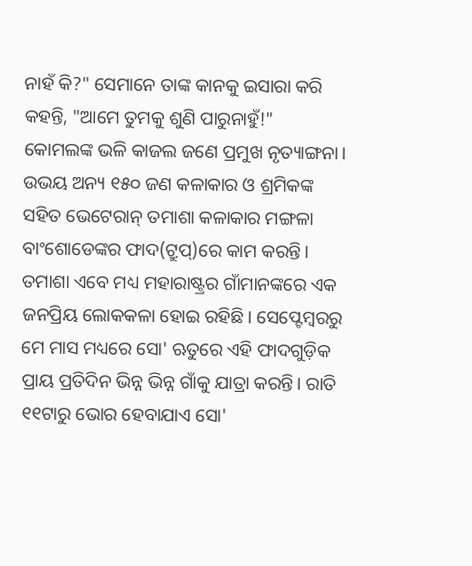ନାହଁ କି?" ସେମାନେ ତାଙ୍କ କାନକୁ ଇସାରା କରି କହନ୍ତି, "ଆମେ ତୁମକୁ ଶୁଣି ପାରୁନାହୁଁ!"
କୋମଲଙ୍କ ଭଳି କାଜଲ ଜଣେ ପ୍ରମୁଖ ନୃତ୍ୟାଙ୍ଗନା। ଉଭୟ ଅନ୍ୟ ୧୫୦ ଜଣ କଳାକାର ଓ ଶ୍ରମିକଙ୍କ ସହିତ ଭେଟେରାନ୍ ତମାଶା କଳାକାର ମଙ୍ଗଳା ବାଂଶୋଡେଙ୍କର ଫାଦ(ଟ୍ରୁପ୍)ରେ କାମ କରନ୍ତି। ତମାଶା ଏବେ ମଧ୍ୟ ମହାରାଷ୍ଟ୍ରର ଗାଁମାନଙ୍କରେ ଏକ ଜନପ୍ରିୟ ଲୋକକଳା ହୋଇ ରହିଛି। ସେପ୍ଟେମ୍ବରରୁ ମେ ମାସ ମଧ୍ୟରେ ସୋ' ଋତୁରେ ଏହି ଫାଦଗୁଡ଼ିକ ପ୍ରାୟ ପ୍ରତିଦିନ ଭିନ୍ନ ଭିନ୍ନ ଗାଁକୁ ଯାତ୍ରା କରନ୍ତି। ରାତି ୧୧ଟାରୁ ଭୋର ହେବାଯାଏ ସୋ'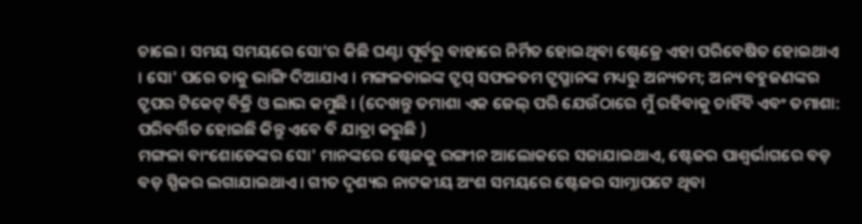ଚାଲେ । ସମୟ ସମୟରେ ସୋ’ର କିଛି ଘଣ୍ଟା ପୂର୍ବରୁ ବାହାରେ ନିର୍ମିତ ହୋଇଥିବା ଷ୍ଟେଜ୍ରେ ଏହା ପରିବେଷିତ ହୋଇଥାଏ । ସୋ' ପରେ ତାକୁ ଭାଙ୍ଗି ଦିଆଯାଏ । ମଙ୍ଗଳତାଇଙ୍କ ଟ୍ରୁପ୍ ସଫଳତମ ଟ୍ରୁପ୍ମାନଙ୍କ ମଧ୍ୟରୁ ଅନ୍ୟତମ; ଅନ୍ୟ ବହୁଜଣଙ୍କର ଟ୍ରୁପର ଟିକେଟ୍ ବିକ୍ରି ଓ ଲାଭ କମୁଛି । (ଦେଖନ୍ତୁ ତମାଶା ଏକ ଜେଲ୍ ପରି ଯେଉଁଠାରେ ମୁଁ ରହିବାକୁ ଚାହିଁବି ଏବଂ ତମାଶା: ପରିବର୍ତ୍ତିତ ହୋଇଛି କିନ୍ତୁ ଏବେ ବି ଯାତ୍ରା କରୁଛି )
ମଙ୍ଗଳା ବାଂଶୋଡେଙ୍କର ସୋ' ମାନଙ୍କରେ ଷ୍ଟେଜକୁ ରଙ୍ଗୀନ ଆଲୋକରେ ସଜାଯାଇଥାଏ, ଷ୍ଟେଜର ପାଶ୍ୱର୍ଭାଗରେ ବଡ଼ ବଡ଼ ସ୍ପିକର ଲଗାଯାଇଥାଏ। ଗୀତ ଦୃଶ୍ୟର ନାଟକୀୟ ଅଂଶ ସମୟରେ ଷ୍ଟେଜର ସାମ୍ନାପଟେ ଥିବା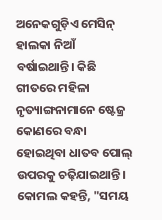ଅନେକଗୁଡ଼ିଏ ମେସିନ୍ ହାଲକା ନିଆଁ ବର୍ଷାଇଥାନ୍ତି। କିଛି ଗୀତରେ ମହିଳା ନୃତ୍ୟାଙ୍ଗନାମାନେ ଷ୍ଟେଜ୍ର କୋଣରେ ବନ୍ଧା ହୋଇଥିବା ଧାତବ ପୋଲ୍ ଉପରକୁ ଚଢ଼ିଯାଇଥାନ୍ତି। କୋମଲ କହନ୍ତି, "ସମୟ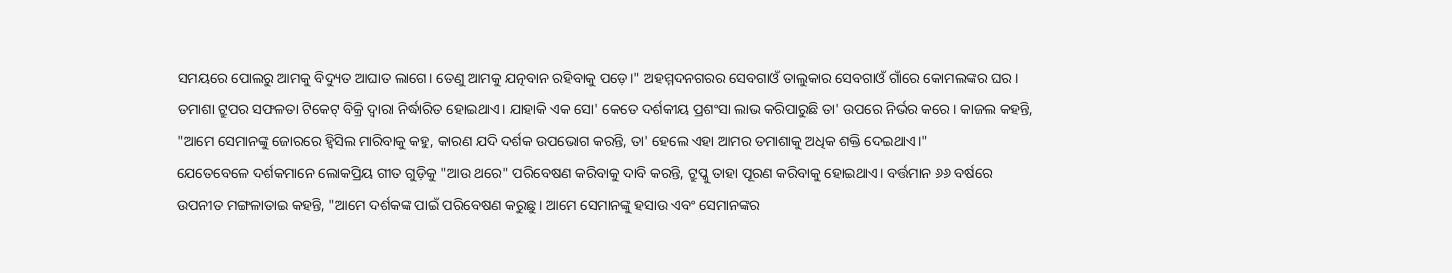ସମୟରେ ପୋଲରୁ ଆମକୁ ବିଦ୍ୟୁତ ଆଘାତ ଲାଗେ। ତେଣୁ ଆମକୁ ଯତ୍ନବାନ ରହିବାକୁ ପଡ଼େ।" ଅହମ୍ମଦନଗରର ସେବଗାଓଁ ତାଲୁକାର ସେବଗାଓଁ ଗାଁରେ କୋମଲଙ୍କର ଘର।
ତମାଶା ଟ୍ରୁପର ସଫଳତା ଟିକେଟ୍ ବିକ୍ରି ଦ୍ୱାରା ନିର୍ଦ୍ଧାରିତ ହୋଇଥାଏ। ଯାହାକି ଏକ ସୋ' କେତେ ଦର୍ଶକୀୟ ପ୍ରଶଂସା ଲାଭ କରିପାରୁଛି ତା' ଉପରେ ନିର୍ଭର କରେ। କାଜଲ କହନ୍ତି, "ଆମେ ସେମାନଙ୍କୁ ଜୋରରେ ହ୍ୱିସିଲ ମାରିବାକୁ କହୁ, କାରଣ ଯଦି ଦର୍ଶକ ଉପଭୋଗ କରନ୍ତି, ତା' ହେଲେ ଏହା ଆମର ତମାଶାକୁ ଅଧିକ ଶକ୍ତି ଦେଇଥାଏ।"
ଯେତେବେଳେ ଦର୍ଶକମାନେ ଲୋକପ୍ରିୟ ଗୀତ ଗୁଡ଼ିକୁ "ଆଉ ଥରେ" ପରିବେଷଣ କରିବାକୁ ଦାବି କରନ୍ତି, ଟ୍ରୁପ୍କୁ ତାହା ପୂରଣ କରିବାକୁ ହୋଇଥାଏ। ବର୍ତ୍ତମାନ ୬୬ ବର୍ଷରେ ଉପନୀତ ମଙ୍ଗଳାତାଇ କହନ୍ତି, "ଆମେ ଦର୍ଶକଙ୍କ ପାଇଁ ପରିବେଷଣ କରୁଛୁ। ଆମେ ସେମାନଙ୍କୁ ହସାଉ ଏବଂ ସେମାନଙ୍କର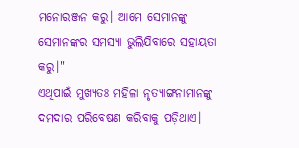ମନୋରଞ୍ଜନ କରୁ। ଆମେ ସେମାନଙ୍କୁ ସେମାନଙ୍କର ସମସ୍ୟା ଭୁଲିଯିବାରେ ସହାୟତା କରୁ।"
ଏଥିପାଇଁ ମୁଖ୍ୟତଃ ମହିଳା ନୃତ୍ୟାଙ୍ଗନାମାନଙ୍କୁ ଦମଦାର ପରିବେଷଣ କରିବାକୁ ପଡ଼ିଥାଏ।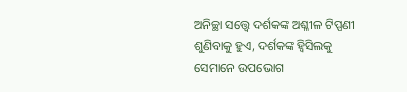ଅନିଚ୍ଛା ସତ୍ତ୍ଵେ ଦର୍ଶକଙ୍କ ଅଶ୍ଳୀଳ ଟିପ୍ପଣୀ ଶୁଣିବାକୁ ହୁଏ, ଦର୍ଶକଙ୍କ ହ୍ୱିସିଲକୁ ସେମାନେ ଉପଭୋଗ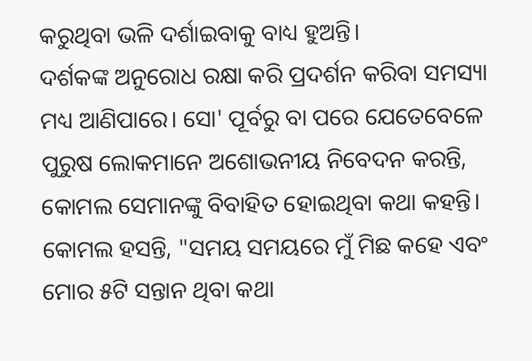କରୁଥିବା ଭଳି ଦର୍ଶାଇବାକୁ ବାଧ୍ୟ ହୁଅନ୍ତି।
ଦର୍ଶକଙ୍କ ଅନୁରୋଧ ରକ୍ଷା କରି ପ୍ରଦର୍ଶନ କରିବା ସମସ୍ୟା ମଧ୍ୟ ଆଣିପାରେ। ସୋ' ପୂର୍ବରୁ ବା ପରେ ଯେତେବେଳେ ପୁରୁଷ ଲୋକମାନେ ଅଶୋଭନୀୟ ନିବେଦନ କରନ୍ତି, କୋମଲ ସେମାନଙ୍କୁ ବିବାହିତ ହୋଇଥିବା କଥା କହନ୍ତି। କୋମଲ ହସନ୍ତି, "ସମୟ ସମୟରେ ମୁଁ ମିଛ କହେ ଏବଂ ମୋର ୫ଟି ସନ୍ତାନ ଥିବା କଥା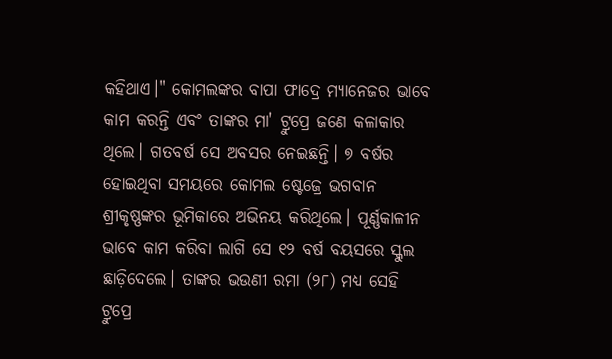କହିଥାଏ।" କୋମଲଙ୍କର ବାପା ଫାଦ୍ରେ ମ୍ୟାନେଜର ଭାବେ କାମ କରନ୍ତି ଏବଂ ତାଙ୍କର ମା' ଟ୍ରୁପ୍ରେ ଜଣେ କଳାକାର ଥିଲେ। ଗତବର୍ଷ ସେ ଅବସର ନେଇଛନ୍ତି। ୭ ବର୍ଷର ହୋଇଥିବା ସମୟରେ କୋମଲ ଷ୍ଟେଜ୍ରେ ଭଗବାନ ଶ୍ରୀକୃଷ୍ଣଙ୍କର ଭୂମିକାରେ ଅଭିନୟ କରିଥିଲେ। ପୂର୍ଣ୍ଣକାଳୀନ ଭାବେ କାମ କରିବା ଲାଗି ସେ ୧୨ ବର୍ଷ ବୟସରେ ସ୍କୁଲ ଛାଡ଼ିଦେଲେ। ତାଙ୍କର ଭଉଣୀ ରମା (୨୮) ମଧ୍ୟ ସେହି ଟ୍ରୁପ୍ରେ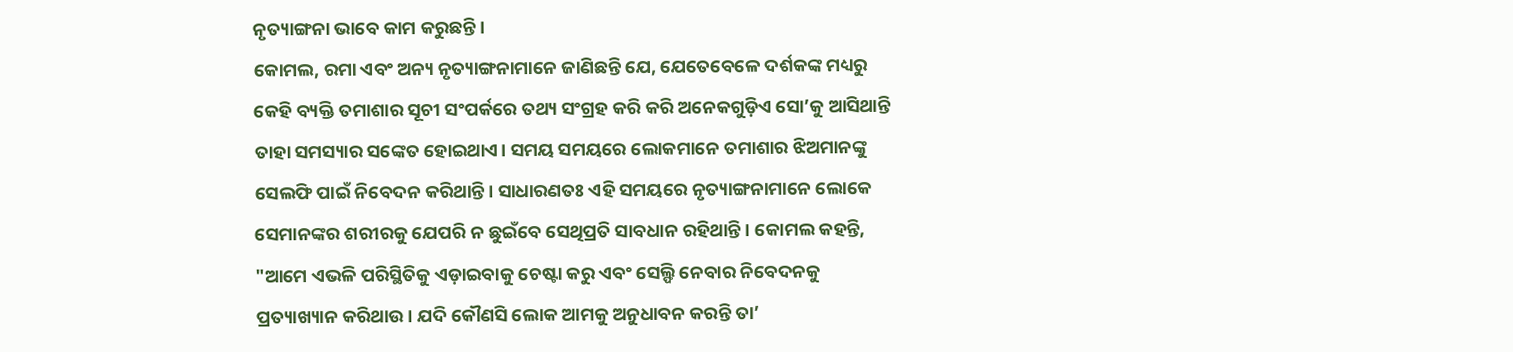ନୃତ୍ୟାଙ୍ଗନା ଭାବେ କାମ କରୁଛନ୍ତି।
କୋମଲ, ରମା ଏବଂ ଅନ୍ୟ ନୃତ୍ୟାଙ୍ଗନାମାନେ ଜାଣିଛନ୍ତି ଯେ, ଯେତେବେଳେ ଦର୍ଶକଙ୍କ ମଧ୍ୟରୁ କେହି ବ୍ୟକ୍ତି ତମାଶାର ସୂଚୀ ସଂପର୍କରେ ତଥ୍ୟ ସଂଗ୍ରହ କରି କରି ଅନେକଗୁଡ଼ିଏ ସୋ’କୁ ଆସିଥାନ୍ତି ତାହା ସମସ୍ୟାର ସଙ୍କେତ ହୋଇଥାଏ। ସମୟ ସମୟରେ ଲୋକମାନେ ତମାଶାର ଝିଅମାନଙ୍କୁ ସେଲଫି ପାଇଁ ନିବେଦନ କରିଥାନ୍ତି। ସାଧାରଣତଃ ଏହି ସମୟରେ ନୃତ୍ୟାଙ୍ଗନାମାନେ ଲୋକେ ସେମାନଙ୍କର ଶରୀରକୁ ଯେପରି ନ ଛୁଇଁବେ ସେଥିପ୍ରତି ସାବଧାନ ରହିଥାନ୍ତି। କୋମଲ କହନ୍ତି, "ଆମେ ଏଭଳି ପରିସ୍ଥିତିକୁ ଏଡ଼ାଇବାକୁ ଚେଷ୍ଟା କରୁ ଏବଂ ସେଲ୍ଫି ନେବାର ନିବେଦନକୁ ପ୍ରତ୍ୟାଖ୍ୟାନ କରିଥାଉ। ଯଦି କୌଣସି ଲୋକ ଆମକୁ ଅନୁଧାବନ କରନ୍ତି ତା’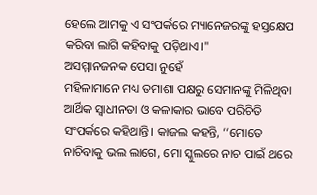ହେଲେ ଆମକୁ ଏ ସଂପର୍କରେ ମ୍ୟାନେଜରଙ୍କୁ ହସ୍ତକ୍ଷେପ କରିବା ଲାଗି କହିବାକୁ ପଡ଼ିଥାଏ।"
ଅସମ୍ମାନଜନକ ପେସା ନୁହେଁ
ମହିଳାମାନେ ମଧ୍ୟ ତମାଶା ପକ୍ଷରୁ ସେମାନଙ୍କୁ ମିଳିଥିବା ଆର୍ଥିକ ସ୍ୱାଧୀନତା ଓ କଳାକାର ଭାବେ ପରିଚିତି ସଂପର୍କରେ କହିଥାନ୍ତି। କାଜଲ କହନ୍ତି, ‘‘ମୋତେ ନାଚିବାକୁ ଭଲ ଲାଗେ, ମୋ ସ୍କୁଲରେ ନାଚ ପାଇଁ ଥରେ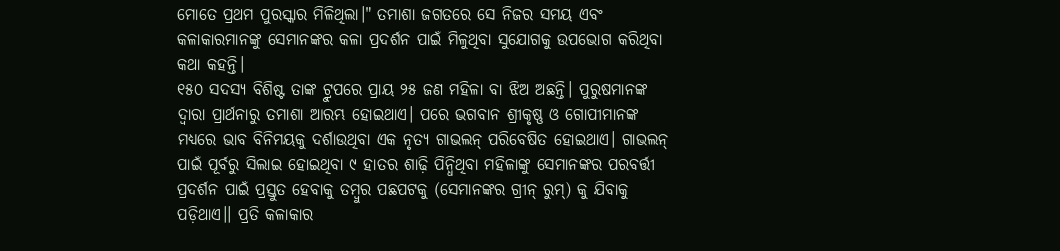ମୋତେ ପ୍ରଥମ ପୁରସ୍କାର ମିଳିଥିଲା।" ତମାଶା ଜଗତରେ ସେ ନିଜର ସମୟ ଏବଂ କଳାକାରମାନଙ୍କୁ ସେମାନଙ୍କର କଳା ପ୍ରଦର୍ଶନ ପାଇଁ ମିଳୁଥିବା ସୁଯୋଗକୁ ଉପଭୋଗ କରିଥିବା କଥା କହନ୍ତି।
୧୫୦ ସଦସ୍ୟ ବିଶିଷ୍ଟ ତାଙ୍କ ଟ୍ରୁପରେ ପ୍ରାୟ ୨୫ ଜଣ ମହିଳା ବା ଝିଅ ଅଛନ୍ତି। ପୁରୁଷମାନଙ୍କ ଦ୍ୱାରା ପ୍ରାର୍ଥନାରୁ ତମାଶା ଆରମ୍ଭ ହୋଇଥାଏ। ପରେ ଭଗବାନ ଶ୍ରୀକୃଷ୍ଣ ଓ ଗୋପୀମାନଙ୍କ ମଧ୍ୟରେ ଭାବ ବିନିମୟକୁ ଦର୍ଶାଉଥିବା ଏକ ନୃତ୍ୟ ଗାଭଲନ୍ ପରିବେଷିତ ହୋଇଥାଏ। ଗାଭଲନ୍ ପାଇଁ ପୂର୍ବରୁ ସିଲାଇ ହୋଇଥିବା ୯ ହାତର ଶାଢ଼ି ପିନ୍ଧିଥିବା ମହିଳାଙ୍କୁ ସେମାନଙ୍କର ପରବର୍ତ୍ତୀ ପ୍ରଦର୍ଶନ ପାଇଁ ପ୍ରସ୍ତୁତ ହେବାକୁ ତମ୍ବୁର ପଛପଟକୁ (ସେମାନଙ୍କର ଗ୍ରୀନ୍ ରୁମ୍) କୁ ଯିବାକୁ ପଡ଼ିଥାଏ।। ପ୍ରତି କଳାକାର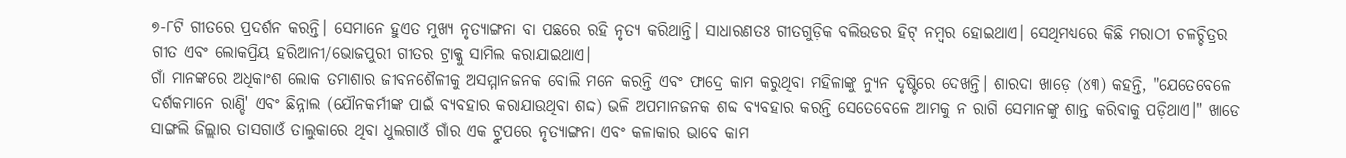୭-୮ଟି ଗୀତରେ ପ୍ରଦର୍ଶନ କରନ୍ତି। ସେମାନେ ହୁଏତ ମୁଖ୍ୟ ନୃତ୍ୟାଙ୍ଗନା ବା ପଛରେ ରହି ନୃତ୍ୟ କରିଥାନ୍ତି। ସାଧାରଣତଃ ଗୀତଗୁଡ଼ିକ ବଲିଉଡର ହିଟ୍ ନମ୍ବର ହୋଇଥାଏ। ସେଥିମଧ୍ୟରେ କିଛି ମରାଠୀ ଚଳଚ୍ଚିତ୍ରର ଗୀତ ଏବଂ ଲୋକପ୍ରିୟ ହରିଆନୀ/ଭୋଜପୁରୀ ଗୀତର ଟ୍ରାକ୍କୁ ସାମିଲ କରାଯାଇଥାଏ।
ଗାଁ ମାନଙ୍କରେ ଅଧିକାଂଶ ଲୋକ ତମାଶାର ଜୀବନଶୈଳୀକୁ ଅସମ୍ମାନଜନକ ବୋଲି ମନେ କରନ୍ତି ଏବଂ ଫାଦ୍ରେ କାମ କରୁଥିବା ମହିଳାଙ୍କୁ ନ୍ୟୁନ ଦୃଷ୍ଟିରେ ଦେଖନ୍ତି। ଶାରଦା ଖାଡ଼େ (୪୩) କହନ୍ତି, "ଯେତେବେଳେ ଦର୍ଶକମାନେ ରାଣ୍ଡି' ଏବଂ ଛିନ୍ନାଲ (ଯୌନକର୍ମୀଙ୍କ ପାଇଁ ବ୍ୟବହାର କରାଯାଉଥିବା ଶଦ୍ଦ) ଭଳି ଅପମାନଜନକ ଶବ୍ଦ ବ୍ୟବହାର କରନ୍ତି ସେତେବେଳେ ଆମକୁ ନ ରାଗି ସେମାନଙ୍କୁ ଶାନ୍ତ କରିବାକୁ ପଡ଼ିଥାଏ।" ଖାଡେ ସାଙ୍ଗଲି ଜିଲ୍ଲାର ତାସଗାଓଁ ତାଲୁକାରେ ଥିବା ଧୁଲଗାଓଁ ଗାଁର ଏକ ଟ୍ରୁପରେ ନୃତ୍ୟାଙ୍ଗନା ଏବଂ କଳାକାର ଭାବେ କାମ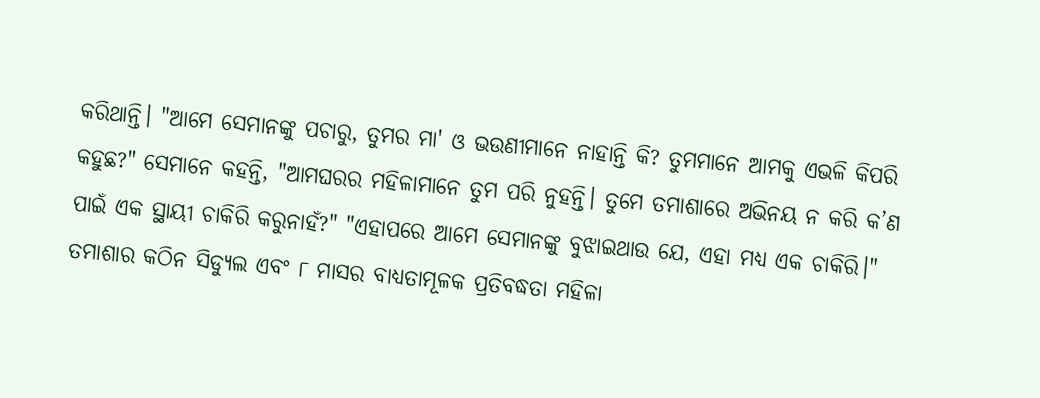କରିଥାନ୍ତି। "ଆମେ ସେମାନଙ୍କୁ ପଚାରୁ, ତୁମର ମା' ଓ ଭଉଣୀମାନେ ନାହାନ୍ତି କି? ତୁମମାନେ ଆମକୁ ଏଭଳି କିପରି କହୁଛ?" ସେମାନେ କହନ୍ତି, "ଆମଘରର ମହିଳାମାନେ ତୁମ ପରି ନୁହନ୍ତି। ତୁମେ ତମାଶାରେ ଅଭିନୟ ନ କରି କ’ଣ ପାଇଁ ଏକ ସ୍ଥାୟୀ ଚାକିରି କରୁନାହଁ?" "ଏହାପରେ ଆମେ ସେମାନଙ୍କୁ ବୁଝାଇଥାଉ ଯେ, ଏହା ମଧ୍ୟ ଏକ ଚାକିରି।"
ତମାଶାର କଠିନ ସିଡ୍ୟୁଲ ଏବଂ ୮ ମାସର ବାଧ୍ୟତାମୂଳକ ପ୍ରତିବଦ୍ଧତା ମହିଳା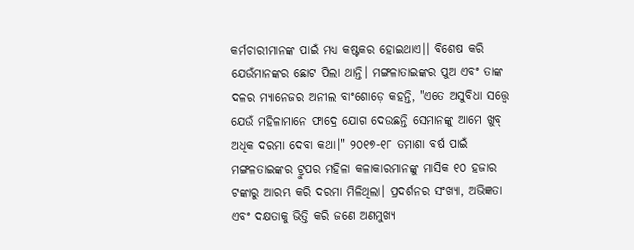କର୍ମଚାରୀମାନଙ୍କ ପାଇଁ ମଧ୍ୟ କଷ୍ଟକର ହୋଇଥାଏ।। ବିଶେଷ କରି ଯେଉଁମାନଙ୍କର ଛୋଟ ପିଲା ଥାନ୍ତି। ମଙ୍ଗଳାତାଇଙ୍କର ପୁଅ ଏବଂ ତାଙ୍କ ଦଳର ମ୍ୟାନେଜର ଅନୀଲ ବାଂଶୋଡ଼େ କହନ୍ତି, "ଏତେ ଅସୁବିଧା ସତ୍ତ୍ଵେ ଯେଉଁ ମହିଳାମାନେ ଫାଦ୍ରେ ଯୋଗ ଦେଉଛନ୍ତି ସେମାନଙ୍କୁ ଆମେ ଖୁବ୍ ଅଧିକ ଦରମା ଦେବା କଥା।" ୨୦୧୭-୧୮ ତମାଶା ବର୍ଷ ପାଇଁ ମଙ୍ଗଳତାଇଙ୍କର ଟ୍ରୁପର ମହିଳା କଳାକାରମାନଙ୍କୁ ମାସିକ ୧୦ ହଜାର ଟଙ୍କାରୁ ଆରମ୍ଭ କରି ଦରମା ମିଳିଥିଲା। ପ୍ରଦର୍ଶନର ସଂଖ୍ୟା, ଅଭିଜ୍ଞତା ଏବଂ ଦକ୍ଷତାକୁ ଭିତ୍ତି କରି ଜଣେ ଅଣମୁଖ୍ୟ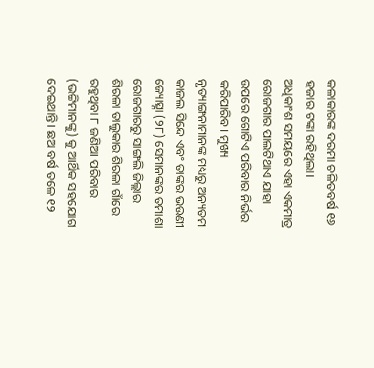କଳାକାରଙ୍କ ଦରମା ଚଳିତବର୍ଷ ୧୬ ହଜାର ଟଙ୍କା ରହିଥିଲା।
ଅଧିକାଂଶ ସମୟରେ ଏହା ଏକମାତ୍ର ରୋଜଗାର ପାଲଟିଥାଏ ଯାହା ଉପରେ ଗୋଟିଏ ପରିବାର ନିର୍ଭର କରିପାରିବ। ମୁଖ୍ୟ ନୃତ୍ୟାଙ୍ଗନାମାନଙ୍କ ମଧ୍ୟରୁ ଅନ୍ୟତମ କାଜଲ ସିନ୍ଦେ ଏବଂ ତାଙ୍କର ଭଉଣୀ ଜ୍ୟୋତ୍ସ୍ନା (୨୮) ସେମାନଙ୍କର ତମାଶା ରୋଜଗାରରୁ ସାଙ୍ଗଲି ଜିଲ୍ଲାର ଶିରଳା ତାଲୁକାର ଶିରଳା ଗାଁରେ ରହୁଥିବା ୮ ଜଣିଆ ପରିବାର (ଭଟ୍ଟିମାନଙ୍କୁ) କୁ ଆର୍ଥିକ ସହଯୋଗ ଦେଇଥାନ୍ତି। ଛଅ ବର୍ଷ ତଳେ ୧୨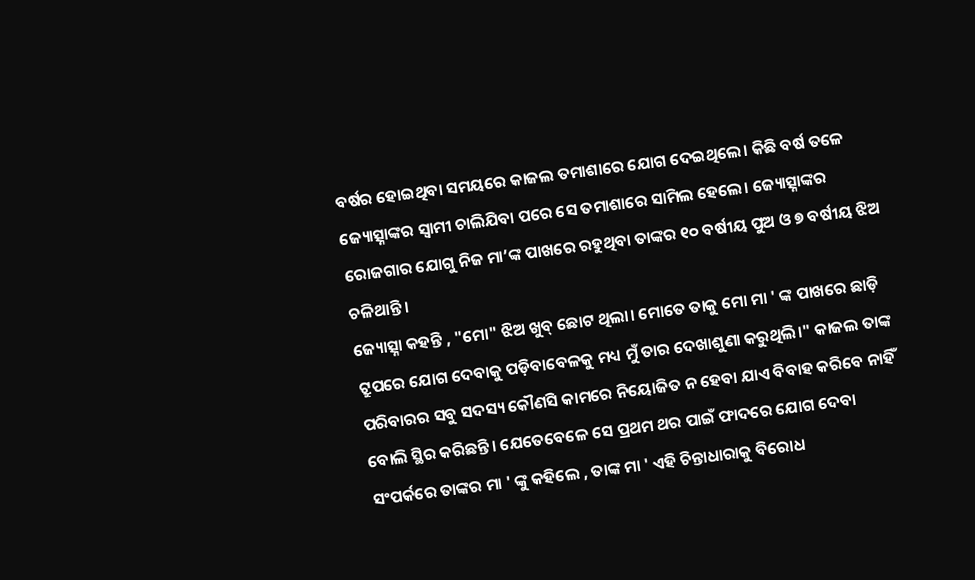ବର୍ଷର ହୋଇଥିବା ସମୟରେ କାଜଲ ତମାଶାରେ ଯୋଗ ଦେଇଥିଲେ। କିଛି ବର୍ଷ ତଳେ ଜ୍ୟୋତ୍ସ୍ନାଙ୍କର ସ୍ୱାମୀ ଚାଲିଯିବା ପରେ ସେ ତମାଶାରେ ସାମିଲ ହେଲେ। ଜ୍ୟୋତ୍ସ୍ନାଙ୍କର ରୋଜଗାର ଯୋଗୁ ନିଜ ମା’ଙ୍କ ପାଖରେ ରହୁଥିବା ତାଙ୍କର ୧୦ ବର୍ଷୀୟ ପୁଅ ଓ ୭ ବର୍ଷୀୟ ଝିଅ ଚଳିଥାନ୍ତି।
ଜ୍ୟୋତ୍ସ୍ନା କହନ୍ତି , "ମୋ" ଝିଅ ଖୁବ୍ ଛୋଟ ଥିଲା। ମୋତେ ତାକୁ ମୋ ମା ' ଙ୍କ ପାଖରେ ଛାଡ଼ି ଟ୍ରୁପରେ ଯୋଗ ଦେବାକୁ ପଡ଼ିବାବେଳକୁ ମଧ୍ୟ ମୁଁ ତାର ଦେଖାଶୁଣା କରୁଥିଲି।" କାଜଲ ତାଙ୍କ ପରିବାରର ସବୁ ସଦସ୍ୟ କୌଣସି କାମରେ ନିୟୋଜିତ ନ ହେବା ଯାଏ ବିବାହ କରିବେ ନାହିଁ ବୋଲି ସ୍ଥିର କରିଛନ୍ତି। ଯେତେବେଳେ ସେ ପ୍ରଥମ ଥର ପାଇଁ ଫାଦରେ ଯୋଗ ଦେବା ସଂପର୍କରେ ତାଙ୍କର ମା ' ଙ୍କୁ କହିଲେ , ତାଙ୍କ ମା ' ଏହି ଚିନ୍ତାଧାରାକୁ ବିରୋଧ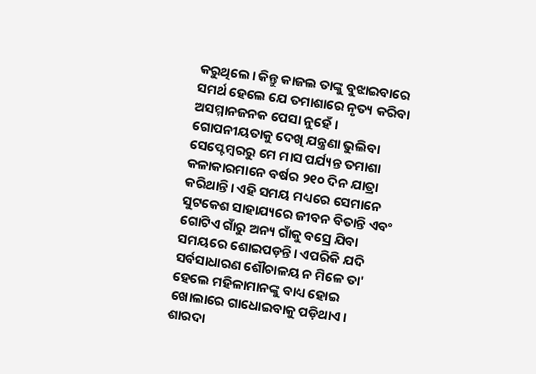କରୁଥିଲେ। କିନ୍ତୁ କାଜଲ ତାଙ୍କୁ ବୁଝାଇବାରେ ସମର୍ଥ ହେଲେ ଯେ ତମାଶାରେ ନୃତ୍ୟ କରିବା ଅସମ୍ମାନଜନକ ପେସା ନୁହେଁ।
ଗୋପନୀୟତାକୁ ଦେଖି ଯନ୍ତ୍ରଣା ଭୁଲିବା
ସେପ୍ଟେମ୍ବରରୁ ମେ ମାସ ପର୍ଯ୍ୟନ୍ତ ତମାଶା କଳାକାରମାନେ ବର୍ଷର ୨୧୦ ଦିନ ଯାତ୍ରା କରିଥାନ୍ତି। ଏହି ସମୟ ମଧ୍ୟରେ ସେମାନେ ସୁଟକେଶ ସାହାଯ୍ୟରେ ଜୀବନ ବିତାନ୍ତି ଏବଂ ଗୋଟିଏ ଗାଁରୁ ଅନ୍ୟ ଗାଁକୁ ବସ୍ରେ ଯିବା ସମୟରେ ଶୋଇପଡ଼ନ୍ତି। ଏପରିକି ଯଦି ସର୍ବସାଧାରଣ ଶୌଚାଳୟ ନ ମିଳେ ତା' ହେଲେ ମହିଳାମାନଙ୍କୁ ବାଧ୍ୟ ହୋଇ ଖୋଲାରେ ଗାଧୋଇବାକୁ ପଡ଼ିଥାଏ। ଶାରଦା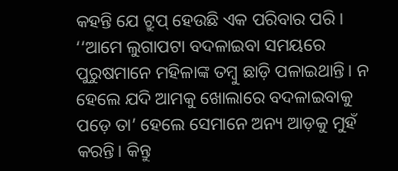କହନ୍ତି ଯେ ଟ୍ରୁପ୍ ହେଉଛି ଏକ ପରିବାର ପରି। ‘‘ଆମେ ଲୁଗାପଟା ବଦଳାଇବା ସମୟରେ ପୁରୁଷମାନେ ମହିଳାଙ୍କ ତମ୍ବୁ ଛାଡ଼ି ପଳାଇଥାନ୍ତି। ନ ହେଲେ ଯଦି ଆମକୁ ଖୋଲାରେ ବଦଳାଇବାକୁ ପଡ଼େ ତା’ ହେଲେ ସେମାନେ ଅନ୍ୟ ଆଡ଼କୁ ମୁହଁ କରନ୍ତି। କିନ୍ତୁ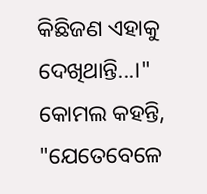କିଛିଜଣ ଏହାକୁ ଦେଖିଥାନ୍ତି...।"
କୋମଲ କହନ୍ତି, "ଯେତେବେଳେ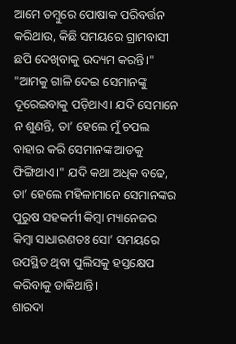ଆମେ ତମ୍ବୁରେ ପୋଷାକ ପରିବର୍ତ୍ତନ କରିଥାଉ, କିଛି ସମୟରେ ଗ୍ରାମବାସୀ ଛପି ଦେଖିବାକୁ ଉଦ୍ୟମ କରନ୍ତି।" "ଆମକୁ ଗାଳି ଦେଇ ସେମାନଙ୍କୁ ଦୂରେଇବାକୁ ପଡ଼ିଥାଏ। ଯଦି ସେମାନେ ନ ଶୁଣନ୍ତି, ତା’ ହେଲେ ମୁଁ ଚପଲ ବାହାର କରି ସେମାନଙ୍କ ଆଡକୁ ଫିଙ୍ଗିଥାଏ।" ଯଦି କଥା ଅଧିକ ବଢେ, ତା’ ହେଲେ ମହିଳାମାନେ ସେମାନଙ୍କର ପୁରୁଷ ସହକର୍ମୀ କିମ୍ବା ମ୍ୟାନେଜର କିମ୍ବା ସାଧାରଣତଃ ସୋ’ ସମୟରେ ଉପସ୍ଥିତ ଥିବା ପୁଲିସକୁ ହସ୍ତକ୍ଷେପ କରିବାକୁ ଡାକିଥାନ୍ତି।
ଶାରଦା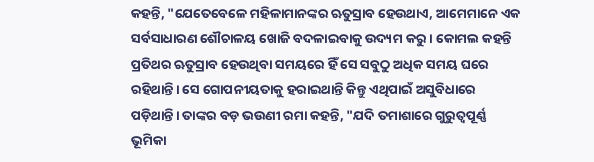କହନ୍ତି, "ଯେତେବେଳେ ମହିଳାମାନଙ୍କର ଋତୁସ୍ରାବ ହେଉଥାଏ, ଆମେମାନେ ଏକ ସର୍ବସାଧାରଣ ଶୌଚାଳୟ ଖୋଜି ବଦଳାଇବାକୁ ଉଦ୍ୟମ କରୁ। କୋମଲ କହନ୍ତି ପ୍ରତିଥର ଋତୁସ୍ରାବ ହେଉଥିବା ସମୟରେ ହିଁ ସେ ସବୁଠୁ ଅଧିକ ସମୟ ଘରେ ରହିଥାନ୍ତି। ସେ ଗୋପନୀୟତାକୁ ହରାଇଥାନ୍ତି କିନ୍ତୁ ଏଥିପାଇଁ ଅସୁବିଧାରେ ପଡ଼ିଥାନ୍ତି। ତାଙ୍କର ବଡ଼ ଭଉଣୀ ରମା କହନ୍ତି, "ଯଦି ତମାଶାରେ ଗୁରୁତ୍ୱପୂର୍ଣ୍ଣ ଭୂମିକା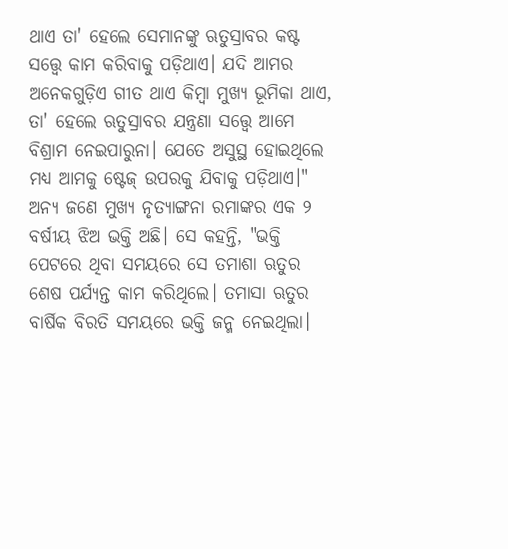ଥାଏ ତା' ହେଲେ ସେମାନଙ୍କୁ ଋତୁସ୍ରାବର କଷ୍ଟ ସତ୍ତ୍ଵେ କାମ କରିବାକୁ ପଡ଼ିଥାଏ। ଯଦି ଆମର ଅନେକଗୁଡ଼ିଏ ଗୀତ ଥାଏ କିମ୍ବା ମୁଖ୍ୟ ଭୂମିକା ଥାଏ, ତା' ହେଲେ ଋତୁସ୍ରାବର ଯନ୍ତ୍ରଣା ସତ୍ତ୍ଵେ ଆମେ ବିଶ୍ରାମ ନେଇପାରୁନା। ଯେତେ ଅସୁସ୍ଥ ହୋଇଥିଲେ ମଧ୍ୟ ଆମକୁ ଷ୍ଟେଜ୍ ଉପରକୁ ଯିବାକୁ ପଡ଼ିଥାଏ।"
ଅନ୍ୟ ଜଣେ ମୁଖ୍ୟ ନୃତ୍ୟାଙ୍ଗନା ରମାଙ୍କର ଏକ ୨ ବର୍ଷୀୟ ଝିଅ ଭକ୍ତି ଅଛି। ସେ କହନ୍ତି, "ଭକ୍ତି ପେଟରେ ଥିବା ସମୟରେ ସେ ତମାଶା ଋତୁର ଶେଷ ପର୍ଯ୍ୟନ୍ତ କାମ କରିଥିଲେ। ତମାସା ଋତୁର ବାର୍ଷିକ ବିରତି ସମୟରେ ଭକ୍ତି ଜନ୍ମ ନେଇଥିଲା।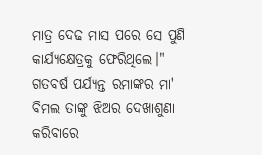ମାତ୍ର ଦେଢ ମାସ ପରେ ସେ ପୁଣି କାର୍ଯ୍ୟକ୍ଷେତ୍ରକୁ ଫେରିଥିଲେ।" ଗତବର୍ଷ ପର୍ଯ୍ୟନ୍ତ ରମାଙ୍କର ମା' ବିମଲ ତାଙ୍କୁ ଝିଅର ଦେଖାଶୁଣା କରିବାରେ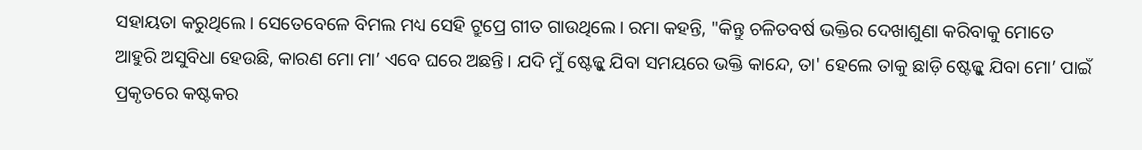ସହାୟତା କରୁଥିଲେ। ସେତେବେଳେ ବିମଲ ମଧ୍ୟ ସେହି ଟ୍ରୁପ୍ରେ ଗୀତ ଗାଉଥିଲେ। ରମା କହନ୍ତି, "କିନ୍ତୁ ଚଳିତବର୍ଷ ଭକ୍ତିର ଦେଖାଶୁଣା କରିବାକୁ ମୋତେ ଆହୁରି ଅସୁବିଧା ହେଉଛି, କାରଣ ମୋ ମା’ ଏବେ ଘରେ ଅଛନ୍ତି। ଯଦି ମୁଁ ଷ୍ଟେଜ୍କୁ ଯିବା ସମୟରେ ଭକ୍ତି କାନ୍ଦେ, ତା' ହେଲେ ତାକୁ ଛାଡ଼ି ଷ୍ଟେଜ୍କୁ ଯିବା ମୋ’ ପାଇଁ ପ୍ରକୃତରେ କଷ୍ଟକର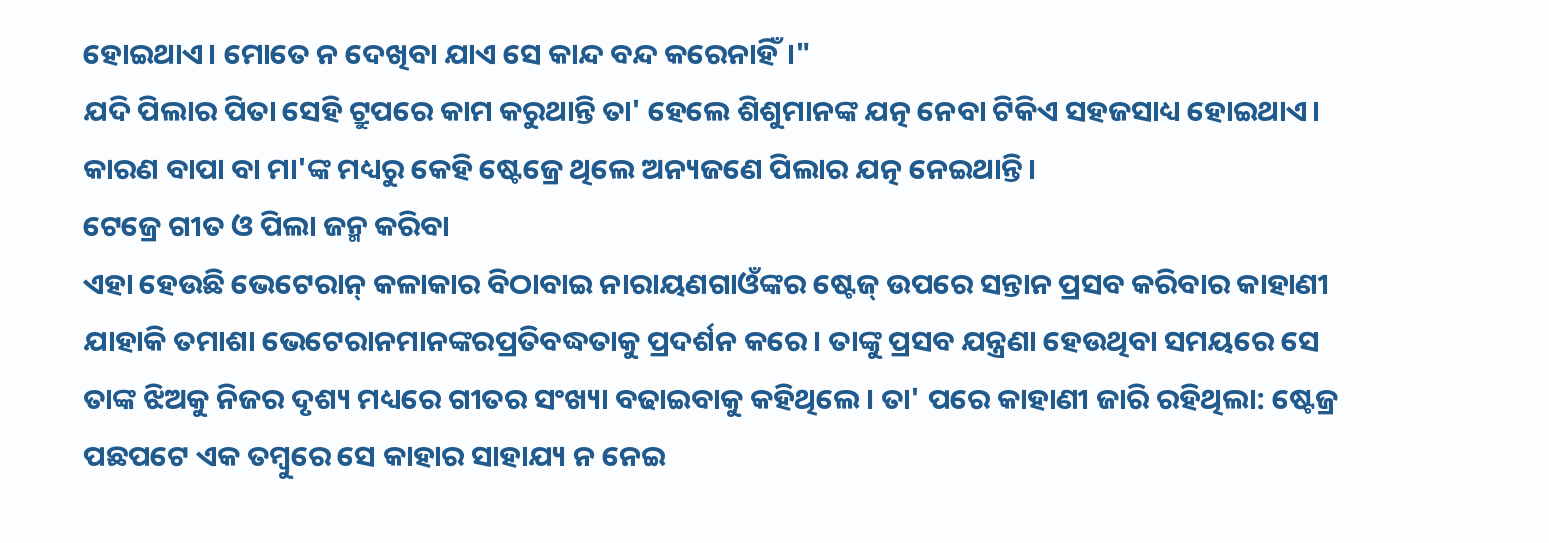ହୋଇଥାଏ। ମୋତେ ନ ଦେଖିବା ଯାଏ ସେ କାନ୍ଦ ବନ୍ଦ କରେନାହିଁ।"
ଯଦି ପିଲାର ପିତା ସେହି ଟ୍ରୁପରେ କାମ କରୁଥାନ୍ତି ତା' ହେଲେ ଶିଶୁମାନଙ୍କ ଯତ୍ନ ନେବା ଟିକିଏ ସହଜସାଧ୍ୟ ହୋଇଥାଏ। କାରଣ ବାପା ବା ମା'ଙ୍କ ମଧ୍ୟରୁ କେହି ଷ୍ଟେଜ୍ରେ ଥିଲେ ଅନ୍ୟଜଣେ ପିଲାର ଯତ୍ନ ନେଇଥାନ୍ତି।
ଟେଜ୍ରେ ଗୀତ ଓ ପିଲା ଜନ୍ମ କରିବା
ଏହା ହେଉଛି ଭେଟେରାନ୍ କଳାକାର ବିଠାବାଇ ନାରାୟଣଗାଓଁଙ୍କର ଷ୍ଟେଜ୍ ଉପରେ ସନ୍ତାନ ପ୍ରସବ କରିବାର କାହାଣୀ ଯାହାକି ତମାଶା ଭେଟେରାନମାନଙ୍କରପ୍ରତିବଦ୍ଧତାକୁ ପ୍ରଦର୍ଶନ କରେ। ତାଙ୍କୁ ପ୍ରସବ ଯନ୍ତ୍ରଣା ହେଉଥିବା ସମୟରେ ସେ ତାଙ୍କ ଝିଅକୁ ନିଜର ଦୃଶ୍ୟ ମଧ୍ୟରେ ଗୀତର ସଂଖ୍ୟା ବଢାଇବାକୁ କହିଥିଲେ। ତା' ପରେ କାହାଣୀ ଜାରି ରହିଥିଲା: ଷ୍ଟେଜ୍ର ପଛପଟେ ଏକ ତମ୍ବୁରେ ସେ କାହାର ସାହାଯ୍ୟ ନ ନେଇ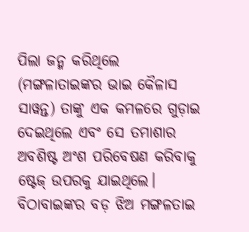ପିଲା ଜନ୍ମ କରିଥିଲେ (ମଙ୍ଗଳାତାଇଙ୍କର ଭାଇ କୈଳାସ ସାୱନ୍ତ) ତାଙ୍କୁ ଏକ କମଳରେ ଗୁଡ଼ାଇ ଦେଇଥିଲେ ଏବଂ ସେ ତମାଶାର ଅବଶିଷ୍ଟ ଅଂଶ ପରିବେଷଣ କରିବାକୁ ଷ୍ଟେଜ୍ ଉପରକୁ ଯାଇଥିଲେ।
ବିଠାବାଇଙ୍କର ବଡ଼ ଝିଅ ମଙ୍ଗଳତାଇ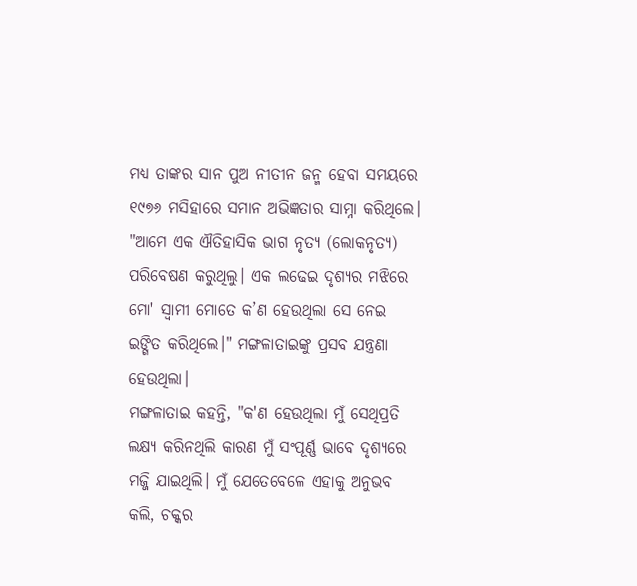ମଧ୍ୟ ତାଙ୍କର ସାନ ପୁଅ ନୀତୀନ ଜନ୍ମ ହେବା ସମୟରେ ୧୯୭୬ ମସିହାରେ ସମାନ ଅଭିଜ୍ଞତାର ସାମ୍ନା କରିଥିଲେ। "ଆମେ ଏକ ଐତିହାସିକ ଭାଗ ନୃତ୍ୟ (ଲୋକନୃତ୍ୟ) ପରିବେଷଣ କରୁଥିଲୁ। ଏକ ଲଢେଇ ଦୃଶ୍ୟର ମଝିରେ ମୋ' ସ୍ୱାମୀ ମୋତେ କ’ଣ ହେଉଥିଲା ସେ ନେଇ ଇଙ୍ଗିତ କରିଥିଲେ।" ମଙ୍ଗଳାତାଇଙ୍କୁ ପ୍ରସବ ଯନ୍ତ୍ରଣା ହେଉଥିଲା।
ମଙ୍ଗଳାତାଇ କହନ୍ତି, "କ'ଣ ହେଉଥିଲା ମୁଁ ସେଥିପ୍ରତି ଲକ୍ଷ୍ୟ କରିନଥିଲି କାରଣ ମୁଁ ସଂପୂର୍ଣ୍ଣ ଭାବେ ଦୃଶ୍ୟରେ ମଜ୍ଜି ଯାଇଥିଲି। ମୁଁ ଯେତେବେଳେ ଏହାକୁ ଅନୁଭବ କଲି, ଚକ୍କର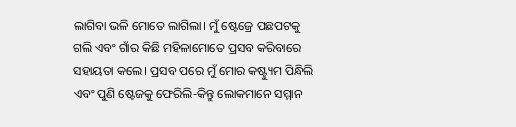ଲାଗିବା ଭଳି ମୋତେ ଲାଗିଲା। ମୁଁ ଷ୍ଟେଜ୍ରେ ପଛପଟକୁ ଗଲି ଏବଂ ଗାଁର କିଛି ମହିଳାମୋତେ ପ୍ରସବ କରିବାରେ ସହାୟତା କଲେ। ପ୍ରସବ ପରେ ମୁଁ ମୋର କଷ୍ଟ୍ୟୁମ ପିନ୍ଧିଲି ଏବଂ ପୁଣି ଷ୍ଟେଜକୁ ଫେରିଲି-କିନ୍ତୁ ଲୋକମାନେ ସମ୍ମାନ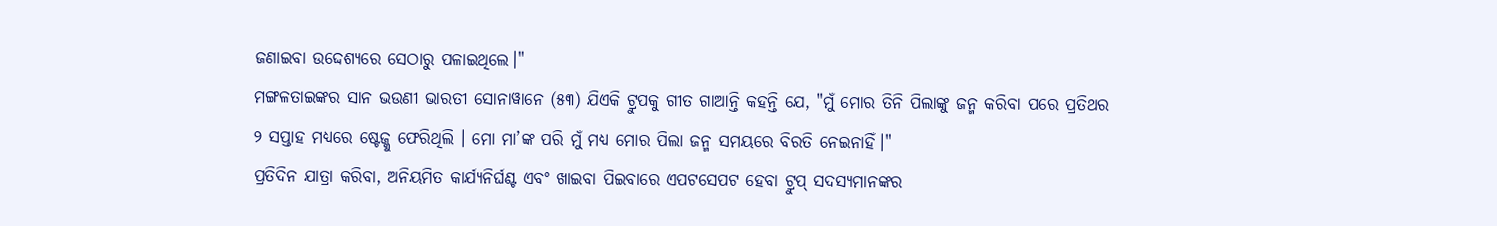ଜଣାଇବା ଉଦ୍ଦେଶ୍ୟରେ ସେଠାରୁ ପଳାଇଥିଲେ।"
ମଙ୍ଗଳତାଇଙ୍କର ସାନ ଭଉଣୀ ଭାରତୀ ସୋନାୱାନେ (୫୩) ଯିଏକି ଟ୍ରୁପକୁ ଗୀତ ଗାଆନ୍ତି କହନ୍ତି ଯେ, "ମୁଁ ମୋର ତିନି ପିଲାଙ୍କୁ ଜନ୍ମ କରିବା ପରେ ପ୍ରତିଥର ୨ ସପ୍ତାହ ମଧ୍ୟରେ ଷ୍ଟେଜ୍କୁ ଫେରିଥିଲି । ମୋ ମା’ଙ୍କ ପରି ମୁଁ ମଧ୍ୟ ମୋର ପିଲା ଜନ୍ମ ସମୟରେ ବିରତି ନେଇନାହିଁ।"
ପ୍ରତିଦିନ ଯାତ୍ରା କରିବା, ଅନିୟମିତ କାର୍ଯ୍ୟନିର୍ଘଣ୍ଟ ଏବଂ ଖାଇବା ପିଇବାରେ ଏପଟସେପଟ ହେବା ଟ୍ରୁପ୍ ସଦସ୍ୟମାନଙ୍କର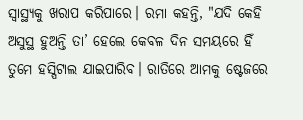ସ୍ୱାସ୍ଥ୍ୟକୁ ଖରାପ କରିପାରେ। ରମା କହନ୍ତି, "ଯଦି କେହି ଅସୁସ୍ଥ ହୁଅନ୍ତି ତା’ ହେଲେ କେବଳ ଦିନ ସମୟରେ ହିଁ ତୁମେ ହସ୍ପିଟାଲ ଯାଇପାରିବ। ରାତିରେ ଆମକୁ ଷ୍ଟେଜରେ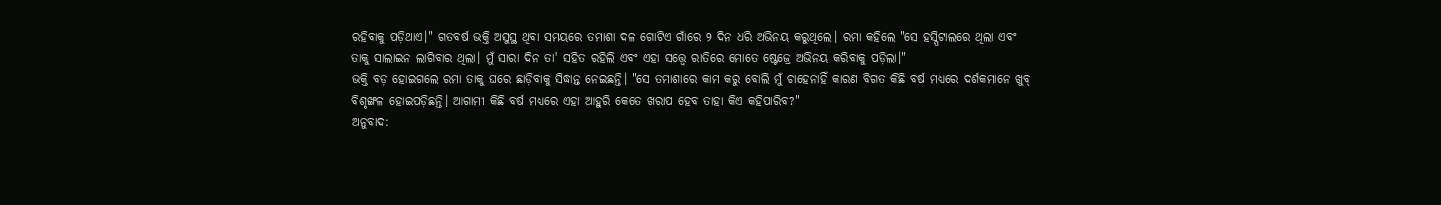ରହିବାକୁ ପଡ଼ିଥାଏ।" ଗତବର୍ଷ ଭକ୍ତି ଅସୁସ୍ଥ ଥିବା ସମୟରେ ତମାଶା ଦଳ ଗୋଟିଏ ଗାଁରେ ୨ ଦିନ ଧରି ଅଭିନୟ କରୁଥିଲେ। ରମା କହିଲେ "ସେ ହସ୍ପିଟାଲରେ ଥିଲା ଏବଂ ତାକୁ ସାଲାଇନ ଲାଗିବାର ଥିଲା। ମୁଁ ସାରା ଦିନ ତା' ସହିତ ରହିଲି ଏବଂ ଏହା ସତ୍ତ୍ଵେ ରାତିରେ ମୋତେ ଷ୍ଟେଜ୍ରେ ଅଭିନୟ କରିବାକୁ ପଡ଼ିଲା।"
ଭକ୍ତି ବଡ଼ ହୋଇଗଲେ ରମା ତାକୁ ଘରେ ଛାଡ଼ିବାକୁ ସିଦ୍ଧାନ୍ତ ନେଇଛନ୍ତି। "ସେ ତମାଶାରେ କାମ କରୁ ବୋଲି ମୁଁ ଚାହେନାହିଁ କାରଣ ବିଗତ କିଛି ବର୍ଷ ମଧ୍ୟରେ ଦର୍ଶକମାନେ ଖୁବ୍ ବିଶୃଙ୍ଖଳ ହୋଇପଡ଼ିଛନ୍ତି। ଆଗାମୀ କିଛି ବର୍ଷ ମଧ୍ୟରେ ଏହା ଆହୁରି କେତେ ଖରାପ ହେବ ତାହା କିଏ କହିପାରିବ?"
ଅନୁବାଦ: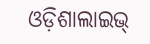ଓଡ଼ିଶାଲାଇଭ୍